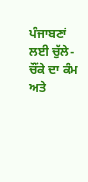ਪੰਜਾਬਣਾਂ ਲਈ ਚੁੱਲੇ-ਚੌਂਕੇ ਦਾ ਕੰਮ ਅਤੇ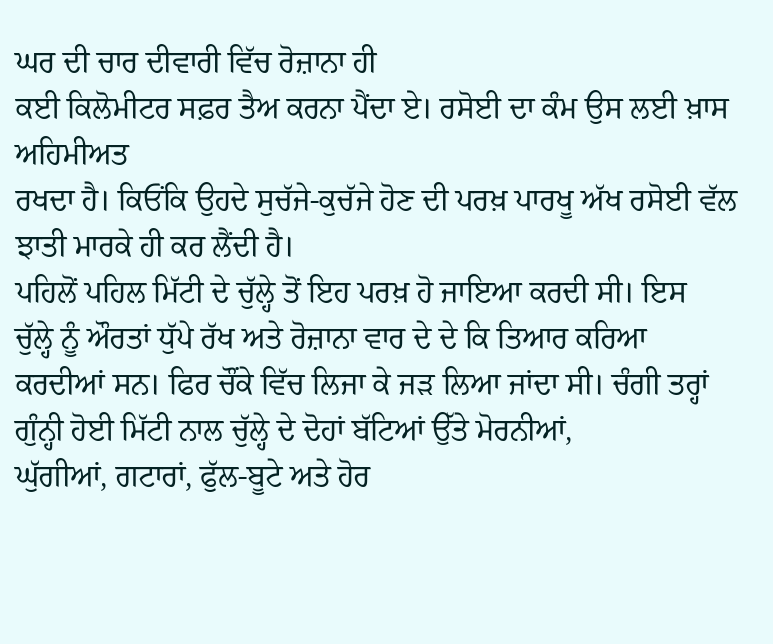ਘਰ ਦੀ ਚਾਰ ਦੀਵਾਰੀ ਵਿੱਚ ਰੋਜ਼ਾਨਾ ਹੀ
ਕਈ ਕਿਲੋਮੀਟਰ ਸਫ਼ਰ ਤੈਅ ਕਰਨਾ ਪੈਂਦਾ ਏ। ਰਸੋਈ ਦਾ ਕੰਮ ਉਸ ਲਈ ਖ਼ਾਸ ਅਹਿਮੀਅਤ
ਰਖਦਾ ਹੈ। ਕਿਓਂਕਿ ਉਹਦੇ ਸੁਚੱਜੇ-ਕੁਚੱਜੇ ਹੋਣ ਦੀ ਪਰਖ਼ ਪਾਰਖੂ ਅੱਖ ਰਸੋਈ ਵੱਲ
ਝਾਤੀ ਮਾਰਕੇ ਹੀ ਕਰ ਲੈਂਦੀ ਹੈ।
ਪਹਿਲੋਂ ਪਹਿਲ ਮਿੱਟੀ ਦੇ ਚੁੱਲ੍ਹੇ ਤੋਂ ਇਹ ਪਰਖ਼ ਹੋ ਜਾਇਆ ਕਰਦੀ ਸੀ। ਇਸ
ਚੁੱਲ੍ਹੇ ਨੂੰ ਔਰਤਾਂ ਧੁੱਪੇ ਰੱਖ ਅਤੇ ਰੋਜ਼ਾਨਾ ਵਾਰ ਦੇ ਦੇ ਕਿ ਤਿਆਰ ਕਰਿਆ
ਕਰਦੀਆਂ ਸਨ। ਫਿਰ ਚੌਂਕੇ ਵਿੱਚ ਲਿਜਾ ਕੇ ਜੜ ਲਿਆ ਜਾਂਦਾ ਸੀ। ਚੰਗੀ ਤਰ੍ਹਾਂ
ਗੁੰਨ੍ਹੀ ਹੋਈ ਮਿੱਟੀ ਨਾਲ ਚੁੱਲ੍ਹੇ ਦੇ ਦੋਹਾਂ ਬੱਟਿਆਂ ਉੱਤੇ ਮੋਰਨੀਆਂ,
ਘੁੱਗੀਆਂ, ਗਟਾਰਾਂ, ਫੁੱਲ-ਬੂਟੇ ਅਤੇ ਹੋਰ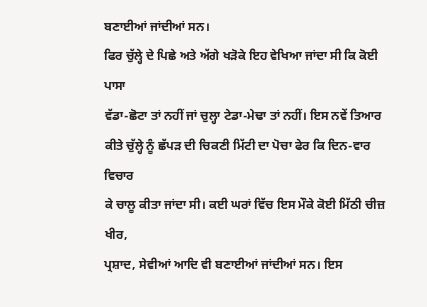ਬਣਾਈਆਂ ਜਾਂਦੀਆਂ ਸਨ।
ਫਿਰ ਚੁੱਲ੍ਹੇ ਦੇ ਪਿਛੇ ਅਤੇ ਅੱਗੇ ਖੜੋਕੇ ਇਹ ਵੇਖਿਆ ਜਾਂਦਾ ਸੀ ਕਿ ਕੋਈ ਪਾਸਾ
ਵੱਡਾ-ਛੋਟਾ ਤਾਂ ਨਹੀਂ ਜਾਂ ਚੁਲ੍ਹਾ ਟੇਡਾ-ਮੇਢਾ ਤਾਂ ਨਹੀਂ। ਇਸ ਨਵੇਂ ਤਿਆਰ
ਕੀਤੇ ਚੁੱਲ੍ਹੇ ਨੂੰ ਛੱਪੜ ਦੀ ਚਿਕਣੀ ਮਿੱਟੀ ਦਾ ਪੋਚਾ ਫੇਰ ਕਿ ਦਿਨ-ਵਾਰ ਵਿਚਾਰ
ਕੇ ਚਾਲੂ ਕੀਤਾ ਜਾਂਦਾ ਸੀ। ਕਈ ਘਰਾਂ ਵਿੱਚ ਇਸ ਮੌਕੇ ਕੋਈ ਮਿੱਠੀ ਚੀਜ਼ ਖੀਰ,
ਪ੍ਰਸ਼ਾਦ, ਸੇਵੀਆਂ ਆਦਿ ਵੀ ਬਣਾਈਆਂ ਜਾਂਦੀਆਂ ਸਨ। ਇਸ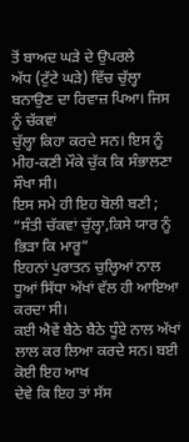ਤੋਂ ਬਾਅਦ ਘੜੇ ਦੇ ਉਪਰਲੇ
ਅੱਧ (ਟੁੱਟੇ ਘੜੇ) ਵਿੱਚ ਚੁੱਲ੍ਹਾ ਬਨਾਉਣ ਦਾ ਰਿਵਾਜ਼ ਪਿਆ। ਜਿਸ ਨੂੰ ਚੱਕਵਾਂ
ਚੁੱਲ੍ਹਾ ਕਿਹਾ ਕਰਦੇ ਸਨ। ਇਸ ਨੂੰ ਮੀਹ-ਕਣੀ ਮੌਕੇ ਚੁੱਕ ਕਿ ਸੰਭਾਲਣਾ ਸੌਖਾ ਸੀ।
ਇਸ ਸਮੇ ਹੀ ਇਹ ਬੋਲੀ ਬਣੀ ;
“ਸੰਤੀ ਚੱਕਵਾਂ ਚੁੱਲ੍ਹਾ,ਕਿਸੇ ਯਾਰ ਨੂੰ ਭਿੜਾ ਕਿ ਮਾਰੂ”
ਇਹਨਾਂ ਪੁਰਾਤਨ ਚੁਲ੍ਹਿਆਂ ਨਾਲ ਧੂਆਂ ਸਿੱਧਾ ਅੱਖਾਂ ਵੱਲ ਹੀ ਆਇਆ ਕਰਦਾ ਸੀ।
ਕਈ ਐਵੇਂ ਬੈਠੇ ਬੈਠੇ ਧੂੰਏ ਨਾਲ ਅੱਖਾਂ ਲਾਲ ਕਰ ਲਿਆ ਕਰਦੇ ਸਨ। ਬਈ ਕੋਈ ਇਹ ਆਖ
ਦੇਵੇ ਕਿ ਇਹ ਤਾਂ ਸੱਸ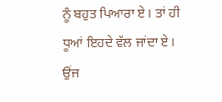ਨੂੰ ਬਹੁਤ ਪਿਆਰਾ ਏ। ਤਾਂ ਹੀ ਧੂਆਂ ਇਹਦੇ ਵੱਲ ਜਾਂਦਾ ਏ।
ਉਂਜ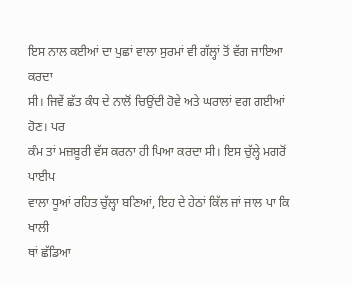ਇਸ ਨਾਲ ਕਈਆਂ ਦਾ ਪੁਛਾਂ ਵਾਲਾ ਸੁਰਮਾਂ ਵੀ ਗੱਲ੍ਹਾਂ ਤੋਂ ਵੱਗ ਜਾਇਆ ਕਰਦਾ
ਸੀ। ਜਿਵੇਂ ਛੱਤ ਕੰਧ ਦੇ ਨਾਲੋਂ ਚਿਉਂਦੀ ਹੋਵੇ ਅਤੇ ਘਰਾਲਾਂ ਵਗ ਗਈਆਂ ਹੋਣ। ਪਰ
ਕੰਮ ਤਾਂ ਮਜ਼ਬੂਰੀ ਵੱਸ ਕਰਨਾ ਹੀ ਪਿਆ ਕਰਦਾ ਸੀ। ਇਸ ਚੁੱਲ੍ਹੇ ਮਗਰੋਂ ਪਾਈਪ
ਵਾਲਾ ਧੂਆਂ ਰਹਿਤ ਚੁੱਲ੍ਹਾ ਬਣਿਆਂ, ਇਹ ਦੇ ਹੇਠਾਂ ਕਿੱਲ ਜਾਂ ਜਾਲ ਪਾ ਕਿ ਖਾਲੀ
ਥਾਂ ਛੱਡਿਆ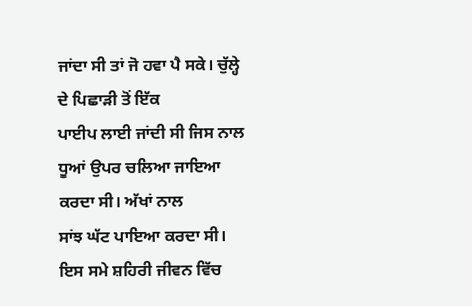ਜਾਂਦਾ ਸੀ ਤਾਂ ਜੋ ਹਵਾ ਪੈ ਸਕੇ। ਚੁੱਲ੍ਹੇ ਦੇ ਪਿਛਾੜੀ ਤੋਂ ਇੱਕ
ਪਾਈਪ ਲਾਈ ਜਾਂਦੀ ਸੀ ਜਿਸ ਨਾਲ ਧੂਆਂ ਉਪਰ ਚਲਿਆ ਜਾਇਆ ਕਰਦਾ ਸੀ। ਅੱਖਾਂ ਨਾਲ
ਸਾਂਝ ਘੱਟ ਪਾਇਆ ਕਰਦਾ ਸੀ। ਇਸ ਸਮੇ ਸ਼ਹਿਰੀ ਜੀਵਨ ਵਿੱਚ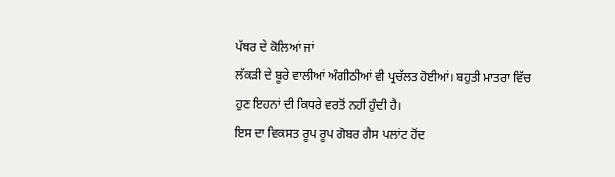ਪੱਥਰ ਦੇ ਕੋਲਿਆਂ ਜਾਂ
ਲੱਕੜੀ ਦੇ ਬੂਰੇ ਵਾਲੀਆਂ ਅੰਗੀਠੀਆਂ ਵੀ ਪ੍ਰਚੱਲਤ ਹੋਈਆਂ। ਬਹੁਤੀ ਮਾਤਰਾ ਵਿੱਚ
ਹੁਣ ਇਹਨਾਂ ਦੀ ਕਿਧਰੇ ਵਰਤੋਂ ਨਹੀਂ ਹੁੰਦੀ ਹੈ।
ਇਸ ਦਾ ਵਿਕਸਤ ਰੂਪ ਰੂਪ ਗੋਬਰ ਗੈਸ ਪਲਾਂਟ ਹੋਂਦ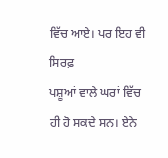ਵਿੱਚ ਆਏ। ਪਰ ਇਹ ਵੀ ਸਿਰਫ਼
ਪਸ਼ੂਆਂ ਵਾਲੇ ਘਰਾਂ ਵਿੱਚ ਹੀ ਹੋ ਸਕਦੇ ਸਨ। ਏਨੇ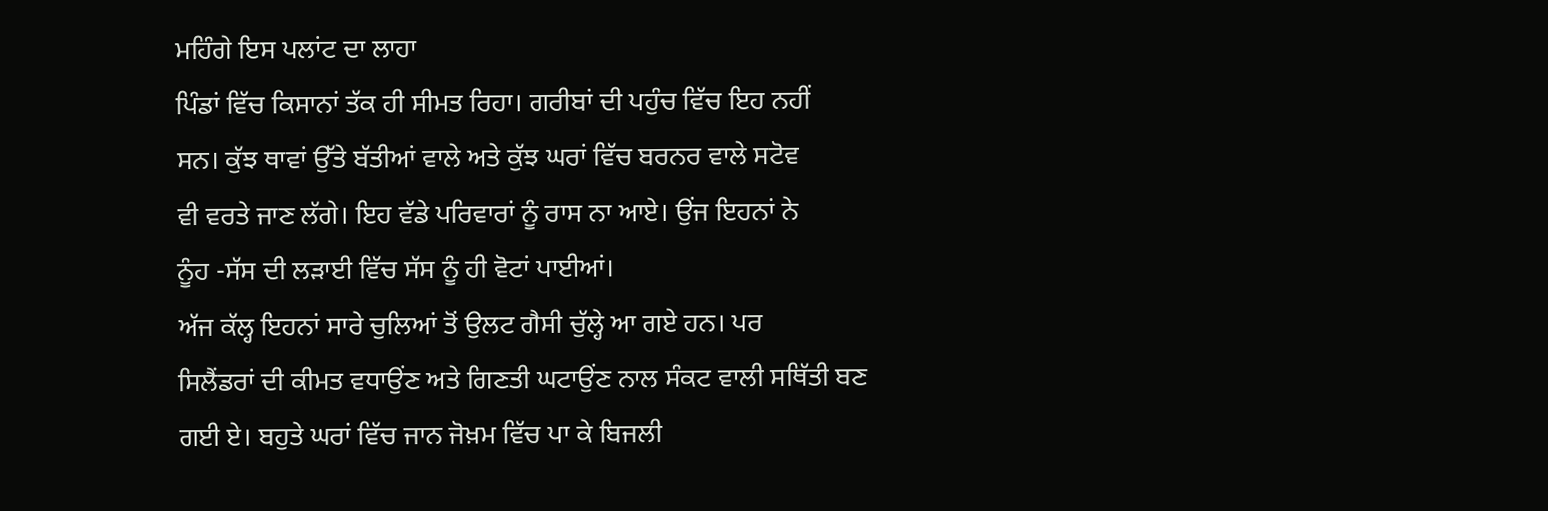ਮਹਿੰਗੇ ਇਸ ਪਲਾਂਟ ਦਾ ਲਾਹਾ
ਪਿੰਡਾਂ ਵਿੱਚ ਕਿਸਾਨਾਂ ਤੱਕ ਹੀ ਸੀਮਤ ਰਿਹਾ। ਗਰੀਬਾਂ ਦੀ ਪਹੁੰਚ ਵਿੱਚ ਇਹ ਨਹੀਂ
ਸਨ। ਕੁੱਝ ਥਾਵਾਂ ਉੱਤੇ ਬੱਤੀਆਂ ਵਾਲੇ ਅਤੇ ਕੁੱਝ ਘਰਾਂ ਵਿੱਚ ਬਰਨਰ ਵਾਲੇ ਸਟੋਵ
ਵੀ ਵਰਤੇ ਜਾਣ ਲੱਗੇ। ਇਹ ਵੱਡੇ ਪਰਿਵਾਰਾਂ ਨੂੰ ਰਾਸ ਨਾ ਆਏ। ਉਂਜ ਇਹਨਾਂ ਨੇ
ਨੂੰਹ -ਸੱਸ ਦੀ ਲੜਾਈ ਵਿੱਚ ਸੱਸ ਨੂੰ ਹੀ ਵੋਟਾਂ ਪਾਈਆਂ।
ਅੱਜ ਕੱਲ੍ਹ ਇਹਨਾਂ ਸਾਰੇ ਚੁਲਿਆਂ ਤੋਂ ਉਲਟ ਗੈਸੀ ਚੁੱਲ੍ਹੇ ਆ ਗਏ ਹਨ। ਪਰ
ਸਿਲੈਂਡਰਾਂ ਦੀ ਕੀਮਤ ਵਧਾਉਂਣ ਅਤੇ ਗਿਣਤੀ ਘਟਾਉਂਣ ਨਾਲ ਸੰਕਟ ਵਾਲੀ ਸਥਿੱਤੀ ਬਣ
ਗਈ ਏ। ਬਹੁਤੇ ਘਰਾਂ ਵਿੱਚ ਜਾਨ ਜੋਖ਼ਮ ਵਿੱਚ ਪਾ ਕੇ ਬਿਜਲੀ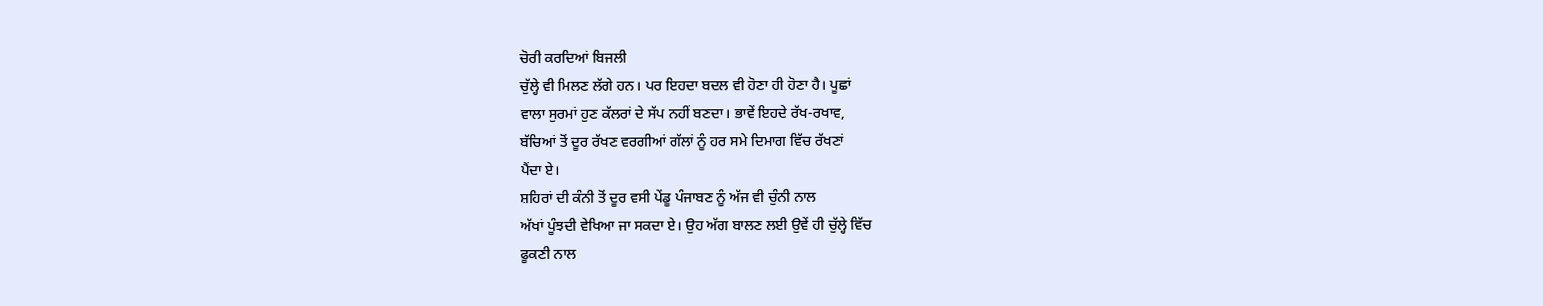ਚੋਰੀ ਕਰਦਿਆਂ ਬਿਜਲੀ
ਚੁੱਲ੍ਹੇ ਵੀ ਮਿਲਣ ਲੱਗੇ ਹਨ। ਪਰ ਇਹਦਾ ਬਦਲ ਵੀ ਹੋਣਾ ਹੀ ਹੋਣਾ ਹੈ। ਪੂਛਾਂ
ਵਾਲਾ ਸੁਰਮਾਂ ਹੁਣ ਕੱਲਰਾਂ ਦੇ ਸੱਪ ਨਹੀਂ ਬਣਦਾ। ਭਾਵੇਂ ਇਹਦੇ ਰੱਖ-ਰਖਾਵ,
ਬੱਚਿਆਂ ਤੋਂ ਦੂਰ ਰੱਖਣ ਵਰਗੀਆਂ ਗੱਲਾਂ ਨੂੰ ਹਰ ਸਮੇ ਦਿਮਾਗ ਵਿੱਚ ਰੱਖਣਾਂ
ਪੈਂਦਾ ਏ।
ਸ਼ਹਿਰਾਂ ਦੀ ਕੰਨੀ ਤੋਂ ਦੂਰ ਵਸੀ ਪੇਂਡੂ ਪੰਜਾਬਣ ਨੂੰ ਅੱਜ ਵੀ ਚੁੰਨੀ ਨਾਲ
ਅੱਖਾਂ ਪੂੰਝਦੀ ਵੇਖਿਆ ਜਾ ਸਕਦਾ ਏ। ਉਹ ਅੱਗ ਬਾਲਣ ਲਈ ਉਵੇਂ ਹੀ ਚੁੱਲ੍ਹੇ ਵਿੱਚ
ਫੂਕਣੀ ਨਾਲ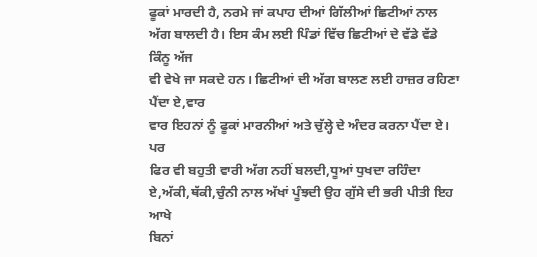ਫੂਕਾਂ ਮਾਰਦੀ ਹੈ, ਨਰਮੇ ਜਾਂ ਕਪਾਹ ਦੀਆਂ ਗਿੱਲੀਆਂ ਛਿਟੀਆਂ ਨਾਲ
ਅੱਗ ਬਾਲਦੀ ਹੈ। ਇਸ ਕੰਮ ਲਈ ਪਿੰਡਾਂ ਵਿੱਚ ਛਿਟੀਆਂ ਦੇ ਵੱਡੇ ਵੱਡੇ ਕਿੰਨੂ ਅੱਜ
ਵੀ ਵੇਖੇ ਜਾ ਸਕਦੇ ਹਨ। ਛਿਟੀਆਂ ਦੀ ਅੱਗ ਬਾਲਣ ਲਈ ਹਾਜ਼ਰ ਰਹਿਣਾ ਪੈਂਦਾ ਏ,ਵਾਰ
ਵਾਰ ਇਹਨਾਂ ਨੂੰ ਫੂਕਾਂ ਮਾਰਨੀਆਂ ਅਤੇ ਚੁੱਲ੍ਹੇ ਦੇ ਅੰਦਰ ਕਰਨਾ ਪੈਂਦਾ ਏ। ਪਰ
ਫਿਰ ਵੀ ਬਹੁਤੀ ਵਾਰੀ ਅੱਗ ਨਹੀਂ ਬਲਦੀ,ਧੂਆਂ ਧੁਖਦਾ ਰਹਿੰਦਾ
ਏ,ਅੱਕੀ,ਥੱਕੀ,ਚੁੰਨੀ ਨਾਲ ਅੱਖਾਂ ਪੂੰਝਦੀ ਉਹ ਗੁੱਸੇ ਦੀ ਭਰੀ ਪੀਤੀ ਇਹ ਆਖੇ
ਬਿਨਾਂ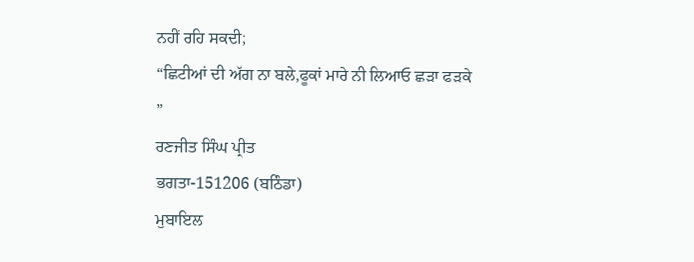ਨਹੀਂ ਰਹਿ ਸਕਦੀ;
“ਛਿਟੀਆਂ ਦੀ ਅੱਗ ਨਾ ਬਲੇ,ਫੂਕਾਂ ਮਾਰੇ ਨੀ ਲਿਆਓ ਛੜਾ ਫੜਕੇ
”
ਰਣਜੀਤ ਸਿੰਘ ਪ੍ਰੀਤ
ਭਗਤਾ-151206 (ਬਠਿੰਡਾ)
ਮੁਬਾਇਲ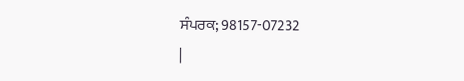ਸੰਪਰਕ; 98157-07232
|